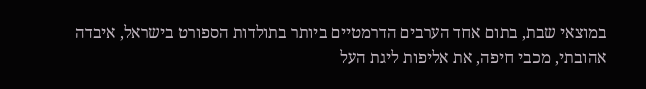במוצאי שבת, בתום אחד הערבים הדרמטיים ביותר בתולדות הספורט בישראל, איבדה אהובתי, מכבי חיפה, את אליפות ליגת העל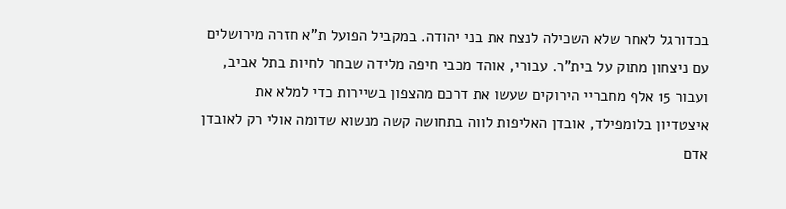בכדורגל לאחר שלא השכילה לנצח את בני יהודה. במקביל הפועל ת"א חזרה מירושלים עם ניצחון מתוק על בית"ר. עבורי, אוהד מכבי חיפה מלידה שבחר לחיות בתל אביב, ועבור 15 אלף מחבריי הירוקים שעשו את דרכם מהצפון בשיירות כדי למלא את איצטדיון בלומפילד, אובדן האליפות לווה בתחושה קשה מנשוא שדומה אולי רק לאובדן אדם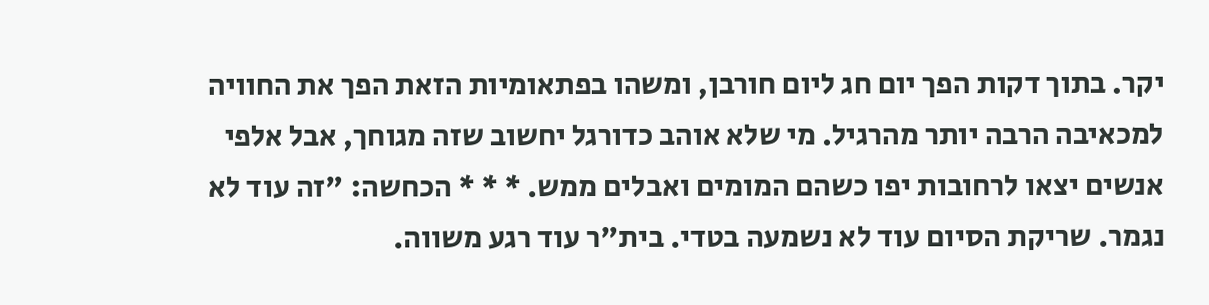יקר. בתוך דקות הפך יום חג ליום חורבן, ומשהו בפתאומיות הזאת הפך את החוויה למכאיבה הרבה יותר מהרגיל. מי שלא אוהב כדורגל יחשוב שזה מגוחך, אבל אלפי אנשים יצאו לרחובות יפו כשהם המומים ואבלים ממש. * * * הכחשה: "זה עוד לא נגמר. שריקת הסיום עוד לא נשמעה בטדי. בית"ר עוד רגע משווה.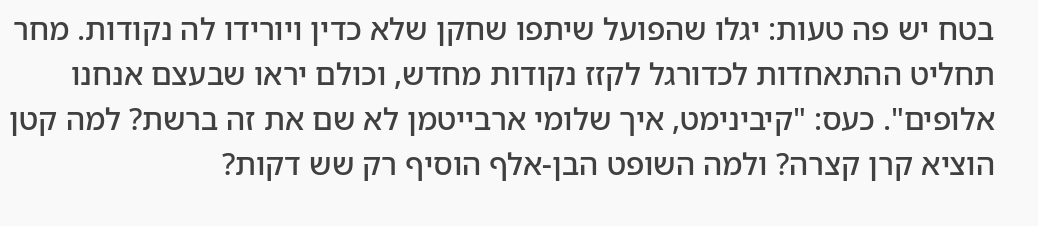בטח יש פה טעות: יגלו שהפועל שיתפו שחקן שלא כדין ויורידו לה נקודות. מחר תחליט ההתאחדות לכדורגל לקזז נקודות מחדש, וכולם יראו שבעצם אנחנו אלופים". כעס: "קיבינימט, איך שלומי ארבייטמן לא שם את זה ברשת? למה קטן הוציא קרן קצרה? ולמה השופט הבן-אלף הוסיף רק שש דקות?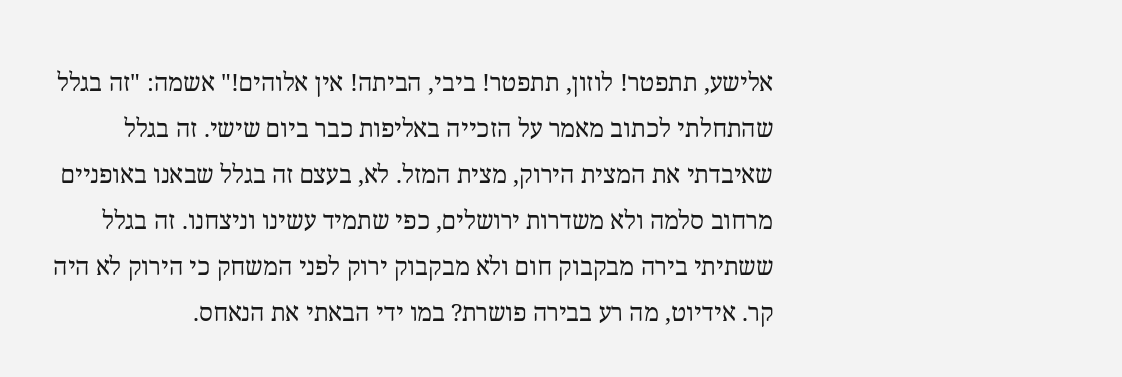אלישע, תתפטר! לוזון, תתפטר! ביבי, הביתה! אין אלוהים!" אשמה: "זה בגלל שהתחלתי לכתוב מאמר על הזכייה באליפות כבר ביום שישי. זה בגלל שאיבדתי את המצית הירוק, מצית המזל. לא, בעצם זה בגלל שבאנו באופניים מרחוב סלמה ולא משדרות ירושלים, כפי שתמיד עשינו וניצחנו. זה בגלל ששתיתי בירה מבקבוק חום ולא מבקבוק ירוק לפני המשחק כי הירוק לא היה קר. אידיוט, מה רע בבירה פושרת? במו ידי הבאתי את הנאחס.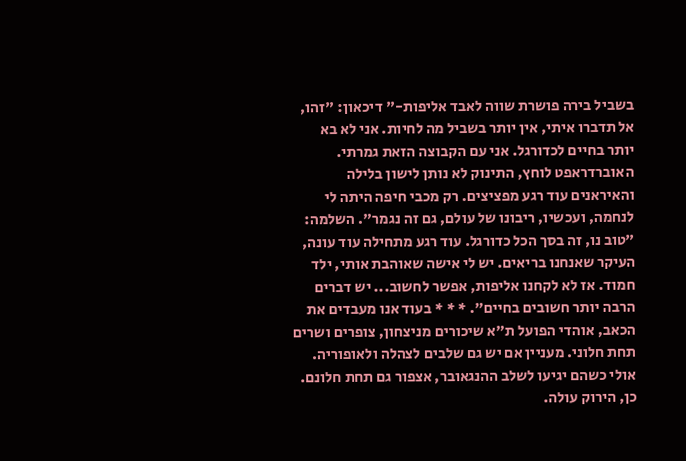בשביל בירה פושרת שווה לאבד אליפות-" דיכאון: "זהו, אל תדברו איתי, אין יותר בשביל מה לחיות. אני לא בא יותר בחיים לכדורגל. אני עם הקבוצה הזאת גמרתי. האוברדראפט לוחץ, התינוק לא נותן לישון בלילה והאיראנים עוד רגע מפציצים. רק מכבי חיפה היתה לי לנחמה, ועכשיו, ריבונו של עולם, גם זה נגמר". השלמה: "טוב נו, זה בסך הכל כדורגל. עוד רגע מתחילה עוד עונה, העיקר שאנחנו בריאים. יש לי אישה שאוהבת אותי, ילד חמוד. אז לא לקחנו אליפות, אפשר לחשוב... יש דברים הרבה יותר חשובים בחיים". * * * בעוד אנו מעבדים את הכאב, אוהדי הפועל ת"א שיכורים מניצחון, צופרים ושרים תחת חלוני. מעניין אם יש גם שלבים לצהלה ולאופוריה. אולי כשהם יגיעו לשלב ההנגאובר, אצפור גם תחת חלונם. כן, הירוק עולה.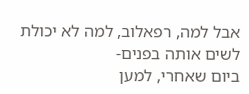אבל למה, רפאלוב, למה לא יכולת לשים אותה בפנים-
ביום שאחרי, למען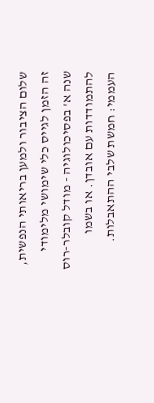שלום הציבור ולמען בריאותי הנפשית, זה הזמן לגייס כלי שימושי מלימודי שנה א' בפסיכולוגיה - מודל קובלר-רוס להתמודדות עם אובדן. או בשמו העממי: חמשת שלבי ההתאבלות.